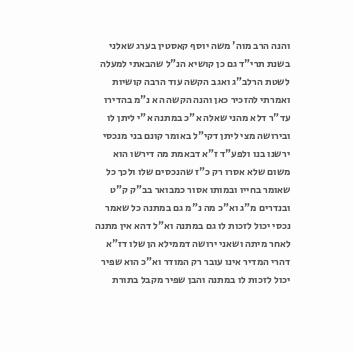והנה הרב מוה' משה יוסף קאסטין בערג שאלני בשנת תרי"ד גם כן קושיא הנ"ל שהבאתי למעלה לשטת הרלב"ג ואגב הקשה עוד הרבה קושיות ואמרתי להזכיר כאן והנה הקשה הא נ"מ בהדירו עד"ר דלא מהני שאלה א"כ במתנה א"י ליתן לו ובירושה מצי ליתן דקי"ל באומר קונם בני מנכסי ירשנו בנו ולפע"ד ז"א דבאמת מה דירשו הוא משום שלא אסרו רק כ"ז שהנכסים שלו ולכך כל שאומר בחייו ובמותו אסור כמבואר בב"ק ק"ט ובנדרים מ"ג וא"כ מה נ"מ גם במתנה כל שאמר נכסי יכול לזכות לו גם במתנה וא"ל דהא אין מתנה לאחר מיתה ושאני ירושה דממילא הן שלו דז"א דהרי המדיר אינו עובר רק המודר וא"כ הוא שפיר יכול לזכות לו במתנה והבן שפיר מקבל בתורת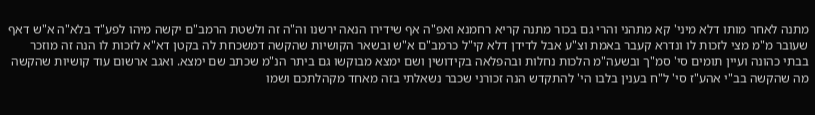מתנה לאחר מותו דלא מיני' קא מתהני והרי גם בכור מתנה קריא רחמנא ואפ"ה אף שידירו הנאה ירשנו וה"ה זה ולשטת הרמב"ם יקשה מיהו לפע"ד בלא"ה א"ש דאף שעובר מ"מ מצי לזכות לו ונדרא קעבר באמת וצ"ע אבל לדידן דלא קי"ל כרמב"ם א"ש ובשאר הקושיות שהקשה דמשכחת לה בקטן דא"א לזכות לו הנה זה מוזכר בבתי כהונה ועיין תומים סי' סמ"ך ובשעה"מ הלכות נחלות ובהפלאה בקידושין ושם ימצא מבוקשו גם ביתר הנ"מ שכתב שם ימצא. ואגב ארשום עוד קושיות שהקשה מה שהקשה בב"י אהע"ז סי' ל"ח בענין בלבו הי' להתקדש הנה זכורני שכבר נשאלתי בזה מאחד מקהלתכם ושמו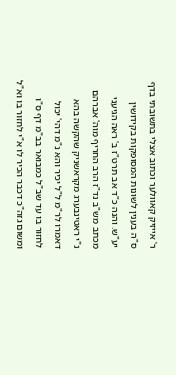ר' אייזיק קאוולער וכתוב אצלי בתשובתי בדף ס"ה בענין לשונות המסופקות בקידושין יע"ש. והנה כ"ד אב תרט"ז ב' ראה הגיעני מכתב מש"ב נד"ז הרב החריף מוה' אברהם נ"י ראטינבערג מקראשניק שהקשה בהא דאמרו לר"מ ל"ל יכיר והא נ"מ דהי' יכול לחזור בו עד שב"ל כמבואר בב"מ דף ס"ו ומשום גזה"כ דכבר הכיר לו א"י לחזור בו וא"ל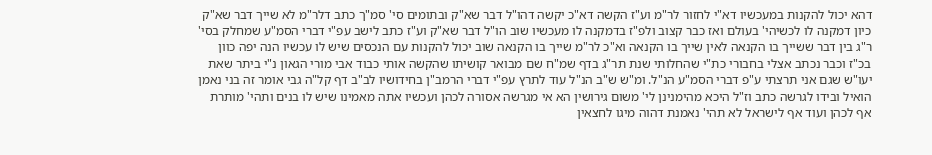דהא יכול להקנות במעכשיו דא"י לחזור לר"מ וע"ז הקשה דא"כ יקשה דהו"ל דבר שא"ק ובתומים סי' סמ"ך כתב דלר"מ לא שייך דבר שא"ק כיון דמקנה לו לכשיהי' בעולם ואז כבר קצוב ולפ"ז בדמקנה לו מעכשיו שוב הו"ל דבר שא"ק וע"ז כתב לישב עפ"י דברי הסמ"ע שמחלק בסי' ר"ג בין דבר ששייך בו הקנאה לאין שייך בו הקנאה וא"כ לר"מ שייך בו הקנאה שוב יכול להקנות עם הנכסים שיש לו עכשיו הנה יפה כוון בכ"ז וכבר נכתב אצלי בחבורי כת"י שהחלותי שנת תר"ג בדף שמ"ח שם מבואר קושיתו שהקשה אותי כבוד אבי מורי הגאון נ"י ביתר שאת יעו"ש שגם אני תרצתי ע"פ דברי הסמ"ע הנ"ל. ומ"ש ש"ב הנ"ל עוד לתרץ עפ"י דברי הרמב"ן בחידושיו לב"ב דף קל"ה גבי אומר זה בני נאמן הואיל ובידו לגרשה כתב וז"ל היכא מהימנינן לי' משום גירושין הא אי מגרשה אסורה לכהן ועכשיו אתה מאמינו שיש לו בנים ותהי' מותרת אף לכהן ועוד אף לישראל לא תהי' נאמנת דהוה מיגו לחצאין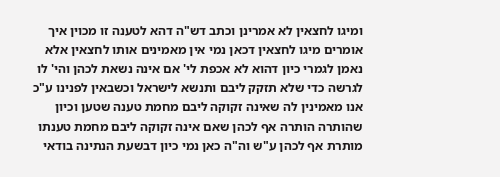ומיגו לחצאין לא אמרינן וכתב דש"ה דהא לטענה זו מכוין איך אומרים מיגו לחצאין דכאן נמי אין מאמינים אותו לחצאין אלא נאמן לגמרי כיון דהוא לא אכפת לי' אם אינה נשאת לכהן והי' לו לגרשה כדי שלא תזקק ליבם ותנשא לישראל וכשבאין לפנינו ע"כ אנו מאמינין לה שאינה זקוקה ליבם מחמת טענה שטען וכיון שהותרה הותרה אף לכהן שאם אינה זקוקה ליבם מחמת טענתו מותרת אף לכהן ע"ש וה"ה כאן נמי כיון דבשעת הנתינה בודאי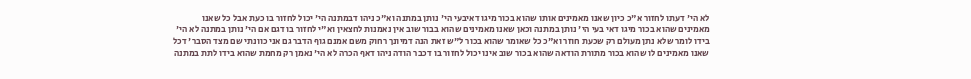לא הי' דעתו לחזור א"כ כיון שאנו מאמינים אותו שהוא בכור מיגו דאיבעי הי' נותן במתנה וא"כ ניהו דבמתנה הי' יכול לחזור בו כעת אבל כל שאנו מאמינים שהוא בכור מיגו דאי בעי הי' נותן במתנה וכאן שאנו מאמינים שהוא בבור שוב אין נאמנות לחצאין וא"י לחזור בו דגם אם הי' נותן במתנה לא הי' בידו לומר שלא נתן מעולם רק שכעת חוזר וא"כ כל שאומר שהוא בכור ל"ש זאת הנה דמיונך רחוק משם אמנם גוף הדבר גם אני כוונתי שם מצד הסבר' דכל שאנו מאמינים לו שהוא בכור מתורת הודאה שהוא בכור שוב אינו יכול לחזור בו דכבר הודה ניהו דאף הכרה לא הי' נאמן רק מחמת שהוא בידו לתת במתנה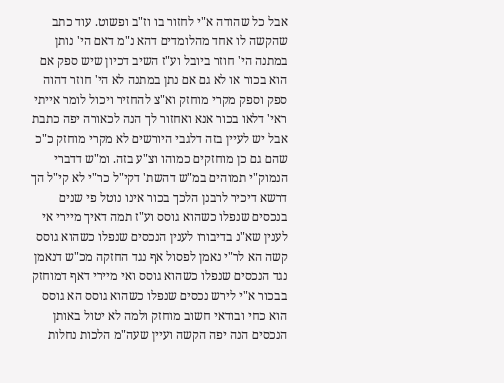אבל כל שהודה א"י לחזור בו וז"ב ופשוט. עוד כתב שהקשה לו אחד מהלומדים דהא נ"מ דאם הי' נותן במתנה הי' חוזר ביובל וע"ז השיב דכיון שיש ספק אם הוא בכור או לא גם אם נתן במתנה לא הי' חוזר דהוה ספק וספק מקרי מוחזק וא"צ להחזיר ויכול לומר אייתי ראי' דלאו בכור אנא ואחזור לך הנה לכאורה יפה כתבת אבל יש לעיין בזה דלגבי היורשים לא מקרי מוחזק כ"כ שהם גם כן מוחזקים כמוהו וצ"ע בזה. ומ"ש דדברי הנמוק"י תמוהים במ"ש דהשת' דקי"ל כר"י לא קי"ל הך דרשא דיכיר לרבנן הלכך בכור אינו נוטל פי שנים בנכסים שנפלו כשהוא גוסס וע"ז תמה דאיך מיירי אי לענין שא"נ בדיבורו לענין הנכסים שנפלו כשהוא גוסס קשה הא לר"י נאמן לפסול אף נגד החזקה מכ"ש דנאמן נגד הנכסים שנפלו כשהוא גוסס ואי מיירי דאף דמוחזק בבכור א"י לירש נכסים שנפלו כשהוא גוסס הא גוסס הוא כחי ובודאי חשוב מוחזק ולמה לא יטול באותן הנכסים הנה יפה הקשה ועיין שעה"מ הלכות נחלות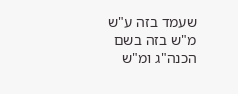שעמד בזה ע"ש מ"ש בזה בשם הכנה"ג ומ"ש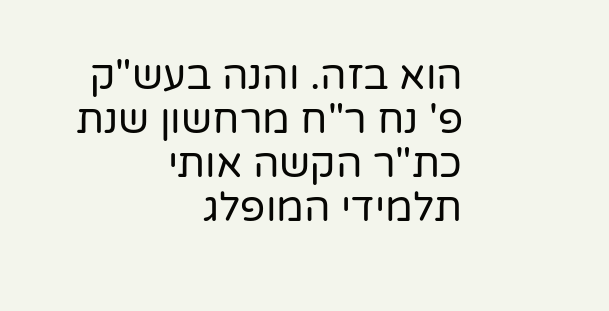הוא בזה. והנה בעש"ק פ' נח ר"ח מרחשון שנת כת"ר הקשה אותי תלמידי המופלג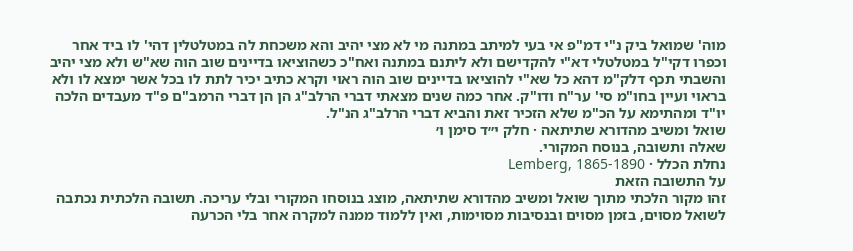מוה' שמואל ביק נ"י דמ"פ אי בעי למיתב במתנה מי לא מצי יהיב והא משכחת לה במטלטלין דהי' לו ביד אחר וכפרו דקי"ל במטלטלי דא"י להקדישם ולא ליתנם במתנה ואח"כ כשהוציאו בדיינים שוב הוה שא"ש ולא מצי יהיב והשבתי תכף דלק"מ דהא כל שא"י להוציאו בדיינים שוב הוה ראוי וקרא כתיב יכיר לתת לו בכל אשר ימצא לו ולא בראוי ועיין בחו"מ סי' ער"ח ודו"ק. אחר כמה שנים מצאתי דברי הרלב"ג הן הן דברי הרמב"ם פ"ד מעבדים הלכה יו"ד ומהתימא על הכ"מ שלא הזכיר זאת והביא דברי הרלב"ג הנ"ל.
שואל ומשיב מהדורא שתיתאה · חלק י״ד סימן ו׳
שאלה ותשובה, בנוסח המקורי.
נחלת הכלל · Lemberg, 1865-1890
על התשובה הזאת
זהו מקור הלכתי מתוך שואל ומשיב מהדורא שתיתאה, מוצג בנוסחו המקורי ובלי עריכה. תשובה הלכתית נכתבה לשואל מסוים, בזמן מסוים ובנסיבות מסוימות, ואין ללמוד ממנה למקרה אחר בלי הכרעה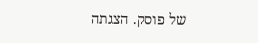של פוסק. הצגתה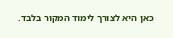כאן היא לצורך לימוד המקור בלבד.